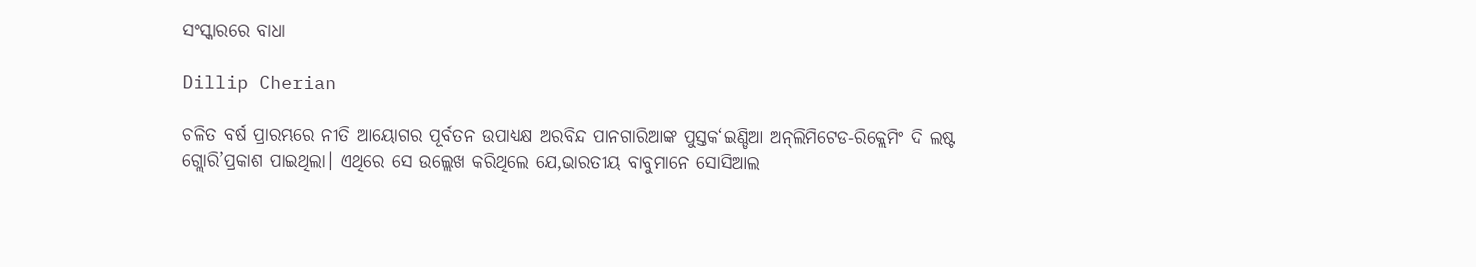ସଂସ୍କାରରେ ବାଧା

Dillip Cherian

ଚଳିତ ବର୍ଷ ପ୍ରାରମ୍ଭରେ ନୀତି ଆୟୋଗର ପୂର୍ବତନ ଉପାଧ୍ୟକ୍ଷ ଅରବିନ୍ଦ ପାନଗାରିଆଙ୍କ ପୁସ୍ତକ‘ଇଣ୍ଡିଆ ଅନ୍‌ଲିମିଟେଡ-ରିକ୍ଲେମିଂ ଦି ଲଷ୍ଟ ଗ୍ଲୋରି’ପ୍ରକାଶ ପାଇଥିଲା। ଏଥିରେ ସେ ଉଲ୍ଲେଖ କରିଥିଲେ ଯେ,ଭାରତୀୟ ବାବୁମାନେ ସୋସିଆଲ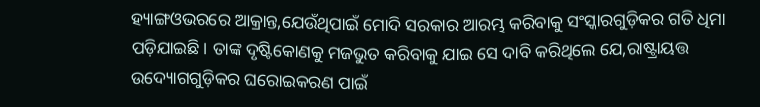ହ୍ୟାଙ୍ଗଓଭରରେ ଆକ୍ରାନ୍ତ,ଯେଉଁଥିପାଇଁ ମୋଦି ସରକାର ଆରମ୍ଭ କରିବାକୁ ସଂସ୍କାରଗୁଡ଼ିକର ଗତି ଧିମା ପଡ଼ିଯାଇଛି। ତାଙ୍କ ଦୃଷ୍ଟିକୋଣକୁ ମଜଭୁତ କରିବାକୁ ଯାଇ ସେ ଦାବି କରିଥିଲେ ଯେ,ରାଷ୍ଟ୍ରାୟତ୍ତ ଉଦ୍ୟୋଗଗୁଡ଼ିକର ଘରୋଇକରଣ ପାଇଁ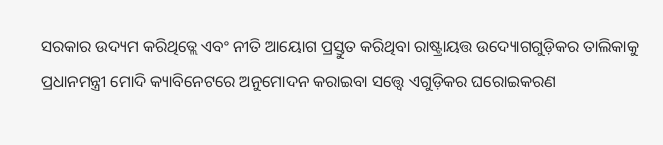ସରକାର ଉଦ୍ୟମ କରିଥିତ୍ଲେ ଏବଂ ନୀତି ଆୟୋଗ ପ୍ରସ୍ତୁତ କରିଥିବା ରାଷ୍ଟ୍ରାୟତ୍ତ ଉଦ୍ୟୋଗଗୁଡ଼ିକର ତାଲିକାକୁ ପ୍ରଧାନମନ୍ତ୍ରୀ ମୋଦି କ୍ୟାବିନେଟରେ ଅନୁମୋଦନ କରାଇବା ସତ୍ତ୍ୱେ ଏଗୁଡ଼ିକର ଘରୋଇକରଣ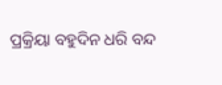ପ୍ରକ୍ରିୟା ବହୁଦିନ ଧରି ବନ୍ଦ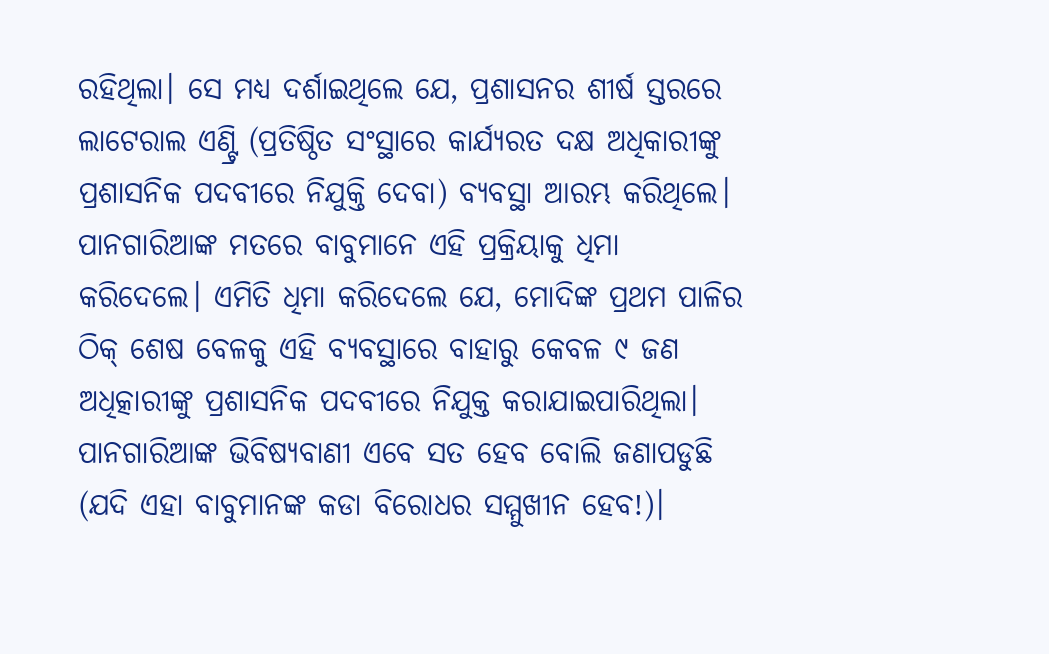ରହିଥିଲା। ସେ ମଧ୍ୟ ଦର୍ଶାଇଥିଲେ ଯେ, ପ୍ରଶାସନର ଶୀର୍ଷ ସ୍ତରରେ ଲାଟେରାଲ ଏଣ୍ଟ୍ରି (ପ୍ରତିଷ୍ଠିତ ସଂସ୍ଥାରେ କାର୍ଯ୍ୟରତ ଦକ୍ଷ ଅଧିକାରୀଙ୍କୁ ପ୍ରଶାସନିକ ପଦବୀରେ ନିଯୁକ୍ତି ଦେବା) ବ୍ୟବସ୍ଥା ଆରମ୍ଭ କରିଥିଲେ। ପାନଗାରିଆଙ୍କ ମତରେ ବାବୁମାନେ ଏହି ପ୍ରକ୍ରିୟାକୁ ଧିମା କରିଦେଲେ। ଏମିତି ଧିମା କରିଦେଲେ ଯେ, ମୋଦିଙ୍କ ପ୍ରଥମ ପାଳିର ଠିକ୍‌ ଶେଷ ବେଳକୁ ଏହି ବ୍ୟବସ୍ଥାରେ ବାହାରୁ କେବଳ ୯ ଜଣ ଅଧିତ୍କାରୀଙ୍କୁ ପ୍ରଶାସନିକ ପଦବୀରେ ନିଯୁକ୍ତ କରାଯାଇପାରିଥିଲା। ପାନଗାରିଆଙ୍କ ଭିବିଷ୍ୟବାଣୀ ଏବେ ସତ ହେବ ବୋଲି ଜଣାପଡୁଛି (ଯଦି ଏହା ବାବୁମାନଙ୍କ କଡା ବିରୋଧର ସମ୍ମୁଖୀନ ହେବ!)।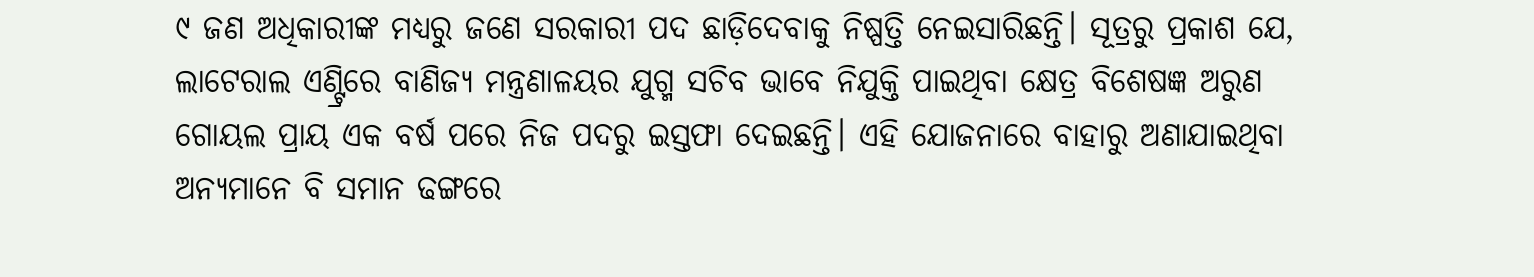୯ ଜଣ ଅଧିକାରୀଙ୍କ ମଧ୍ୟରୁ ଜଣେ ସରକାରୀ ପଦ ଛାଡ଼ିଦେବାକୁ ନିଷ୍ପତ୍ତି ନେଇସାରିଛନ୍ତି। ସୂତ୍ରରୁ ପ୍ରକାଶ ଯେ, ଲାଟେରାଲ ଏଣ୍ଟ୍ରିରେ ବାଣିଜ୍ୟ ମନ୍ତ୍ରଣାଳୟର ଯୁଗ୍ମ ସଚିବ ଭାବେ ନିଯୁକ୍ତି ପାଇଥିବା କ୍ଷେତ୍ର ବିଶେଷଜ୍ଞ ଅରୁଣ ଗୋୟଲ ପ୍ରାୟ ଏକ ବର୍ଷ ପରେ ନିଜ ପଦରୁ ଇସ୍ତଫା ଦେଇଛନ୍ତି। ଏହି ଯୋଜନାରେ ବାହାରୁ ଅଣାଯାଇଥିବା ଅନ୍ୟମାନେ ବି ସମାନ ଢଙ୍ଗରେ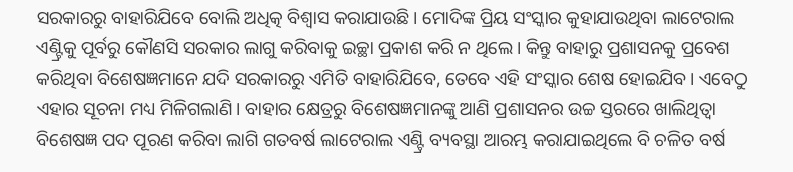ସରକାରରୁ ବାହାରିଯିବେ ବୋଲି ଅଧିତ୍କ ବିଶ୍ୱାସ କରାଯାଉଛି। ମୋଦିଙ୍କ ପ୍ରିୟ ସଂସ୍କାର କୁହାଯାଉଥିବା ଲାଟେରାଲ ଏଣ୍ଟ୍ରିକୁ ପୂର୍ବରୁ କୌଣସି ସରକାର ଲାଗୁ କରିବାକୁ ଇଚ୍ଛା ପ୍ରକାଶ କରି ନ ଥିଲେ। କିନ୍ତୁ ବାହାରୁ ପ୍ରଶାସନକୁ ପ୍ରବେଶ କରିଥିବା ବିଶେଷଜ୍ଞମାନେ ଯଦି ସରକାରରୁ ଏମିତି ବାହାରିଯିବେ, ତେବେ ଏହି ସଂସ୍କାର ଶେଷ ହୋଇଯିବ। ଏବେଠୁ ଏହାର ସୂଚନା ମଧ୍ୟ ମିଳିଗଲାଣି। ବାହାର କ୍ଷେତ୍ରରୁ ବିଶେଷଜ୍ଞମାନଙ୍କୁ ଆଣି ପ୍ରଶାସନର ଉଚ୍ଚ ସ୍ତରରେ ଖାଲିଥିତ୍ବା ବିଶେଷଜ୍ଞ ପଦ ପୂରଣ କରିବା ଲାଗି ଗତବର୍ଷ ଲାଟେରାଲ ଏଣ୍ଟ୍ରି ବ୍ୟବସ୍ଥା ଆରମ୍ଭ କରାଯାଇଥିଲେ ବି ଚଳିତ ବର୍ଷ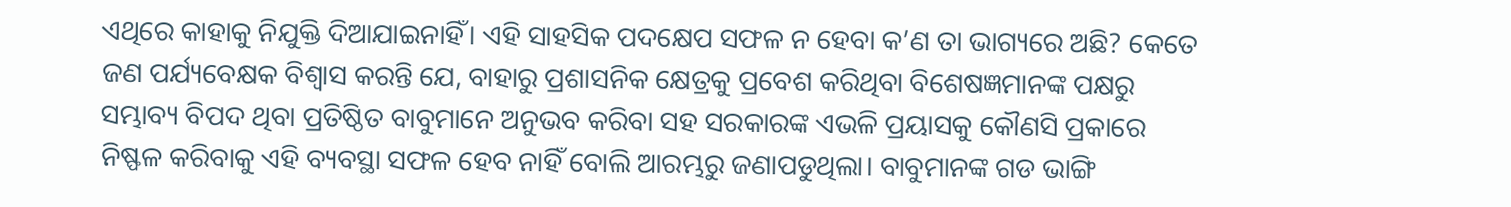ଏଥିରେ କାହାକୁ ନିଯୁକ୍ତି ଦିଆଯାଇନାହିଁ। ଏହି ସାହସିକ ପଦକ୍ଷେପ ସଫଳ ନ ହେବା କ’ଣ ତା ଭାଗ୍ୟରେ ଅଛି? କେତେ ଜଣ ପର୍ଯ୍ୟବେକ୍ଷକ ବିଶ୍ୱାସ କରନ୍ତି ଯେ, ବାହାରୁ ପ୍ରଶାସନିକ କ୍ଷେତ୍ରକୁ ପ୍ରବେଶ କରିଥିବା ବିଶେଷଜ୍ଞମାନଙ୍କ ପକ୍ଷରୁ ସମ୍ଭାବ୍ୟ ବିପଦ ଥିବା ପ୍ରତିଷ୍ଠିତ ବାବୁମାନେ ଅନୁଭବ କରିବା ସହ ସରକାରଙ୍କ ଏଭଳି ପ୍ରୟାସକୁ କୌଣସି ପ୍ରକାରେ ନିଷ୍ଫଳ କରିବାକୁ ଏହି ବ୍ୟବସ୍ଥା ସଫଳ ହେବ ନାହିଁ ବୋଲି ଆରମ୍ଭରୁ ଜଣାପଡୁଥିଲା। ବାବୁମାନଙ୍କ ଗଡ ଭାଙ୍ଗି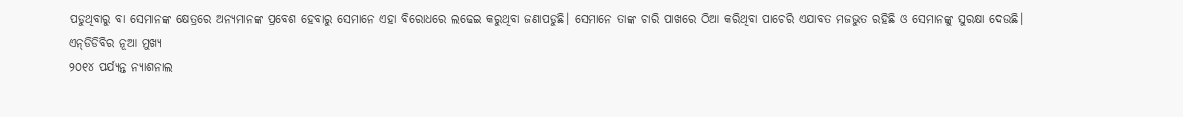ପଡୁଥିବାରୁ ବା ସେମାନଙ୍କ କ୍ଷେତ୍ରରେ ଅନ୍ୟମାନଙ୍କ ପ୍ରବେଶ ହେବାରୁ ସେମାନେ ଏହା ବିରୋଧରେ ଲଢେଇ କରୁଥିବା ଜଣାପଡୁଛି। ସେମାନେ ତାଙ୍କ ଚାରି ପାଖରେ ଠିଆ କରିଥିବା ପାଚେରି ଏଯାବତ ମଜଭୁତ ରହିଛି ଓ ସେମାନଙ୍କୁ ସୁରକ୍ଷା ଦେଉଛି।
ଏନ୍‌ଡିଡିବିର ନୂଆ ମୁଖ୍ୟ
୨୦୧୪ ପର୍ଯ୍ୟନ୍ତ ନ୍ୟାଶନାଲ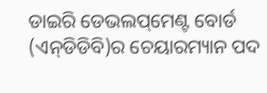ଡାଇରି ଡେଭଲପ୍‌ମେଣ୍ଟ ବୋର୍ଡ (ଏନ୍‌ଡିଡିବି)ର ଚେୟାରମ୍ୟାନ ପଦ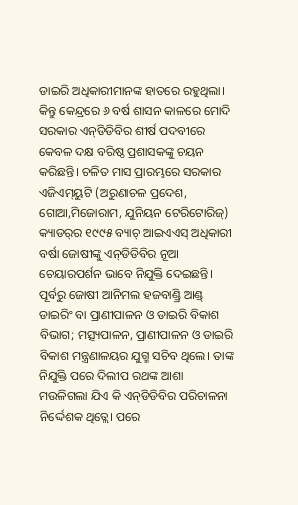ଡାଇରି ଅଧିକାରୀମାନଙ୍କ ହାତରେ ରହୁଥିଲା। କିନ୍ତୁ କେନ୍ଦ୍ରରେ ୬ ବର୍ଷ ଶାସନ କାଳରେ ମୋଦି ସରକାର ଏନ୍‌ଡିଡିବିର ଶୀର୍ଷ ପଦବୀରେ କେବଳ ଦକ୍ଷ ବରିଷ୍ଠ ପ୍ରଶାସକଙ୍କୁ ଚୟନ କରିଛନ୍ତି। ଚଳିତ ମାସ ପ୍ରାରମ୍ଭରେ ସରକାର ଏଜିଏମ୍‌ୟୁଟି (ଅରୁଣାଚଳ ପ୍ରଦେଶ, ଗୋଆ,ମିଜୋରାମ, ଯୁନିୟନ ଟେରିଟୋରିଜ୍‌) କ୍ୟାଡର୍‌ର ୧୯୯୫ ବ୍ୟାଚ୍‌ ଆଇଏଏସ୍‌ ଅଧିକାରୀ ବର୍ଷା ଜୋଷୀଙ୍କୁ ଏନ୍‌ଡିଡିବିର ନୂଆ ଚେୟାରପର୍ଶନ ଭାବେ ନିଯୁକ୍ତି ଦେଇଛନ୍ତି। ପୂର୍ବରୁ ଜୋଷୀ ଆନିମଲ ହଜବାଣ୍ଡ୍ରି ଆଣ୍ଡ୍‌ ଡାଇରିଂ ବା ପ୍ରାଣୀପାଳନ ଓ ଡାଇରି ବିକାଶ ବିଭାଗ; ମତ୍ସ୍ୟପାଳନ, ପ୍ରାଣୀପାଳନ ଓ ଡାଇରି ବିକାଶ ମନ୍ତ୍ରଣାଳୟର ଯୁଗ୍ମ ସଚିବ ଥିଲେ। ତାଙ୍କ ନିଯୁକ୍ତି ପରେ ଦିଲୀପ ରଥଙ୍କ ଆଶା ମଉଳିଗଲା ଯିଏ କି ଏନ୍‌ଡିଡିବିର ପରିଚାଳନା ନିର୍ଦ୍ଦେଶକ ଥିତ୍ଲେ। ପରେ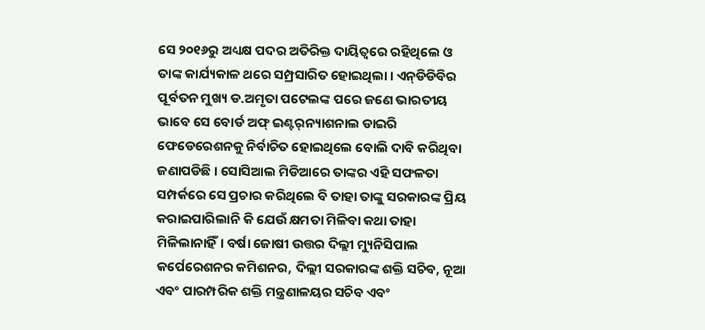ସେ ୨୦୧୬ରୁ ଅଧ୍ୟକ୍ଷ ପଦର ଅତିରିକ୍ତ ଦାୟିତ୍ୱରେ ରହିଥିଲେ ଓ ତାଙ୍କ କାର୍ଯ୍ୟକାଳ ଥରେ ସମ୍ପ୍ରସାରିତ ହୋଇଥିଲା। ଏନ୍‌ଡିଡିବିର ପୂର୍ବତନ ମୁଖ୍ୟ ଡ.ଅମୃତା ପଟେଲଙ୍କ ପରେ ଜଣେ ଭାରତୀୟ ଭାବେ ସେ ବୋର୍ଡ ଅଫ୍‌ ଇଣ୍ଟର୍‌ନ୍ୟାଶନାଲ ଡାଇରି ଫେଡେରେଶନକୁ ନିର୍ବାଚିତ ହୋଇଥିଲେ ବୋଲି ଦାବି କରିଥିବା ଜଣାପଡିଛି। ସୋସିଆଲ ମିଡିଆରେ ତାଙ୍କର ଏହି ସଫଳତା ସମ୍ପର୍କରେ ସେ ପ୍ରଚାର କରିଥିଲେ ବି ତାହା ତାଙ୍କୁ ସରକାରଙ୍କ ପ୍ରିୟ କରାଇପାରିଲାନି କି ଯେଉଁ କ୍ଷମତା ମିଳିବା କଥା ତାହା ମିଳିଲାନାହିଁ। ବର୍ଷା ଜୋଷୀ ଉତ୍ତର ଦିଲ୍ଲୀ ମ୍ୟୁନିସିପାଲ କର୍ପେରେଶନର କମିଶନର, ଦିଲ୍ଲୀ ସରକାରଙ୍କ ଶକ୍ତି ସଚିବ, ନୂଆ ଏବଂ ପାରମ୍ପରିକ ଶକ୍ତି ମନ୍ତ୍ରଣାଳୟର ସଚିବ ଏବଂ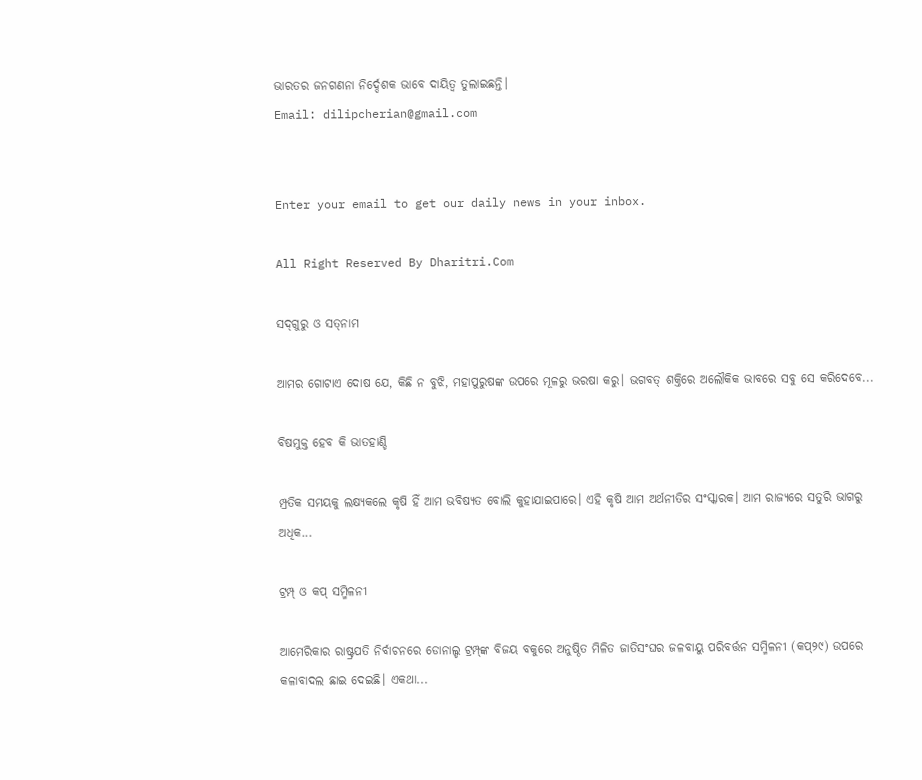ଭାରତର ଜନଗଣନା ନିର୍ଦ୍ଦେଶକ ଭାବେ ଦାୟିତ୍ୱ ତୁଲାଇଛନ୍ତି।
Email: dilipcherian@gmail.com


Enter your email to get our daily news in your inbox.

All Right Reserved By Dharitri.Com

ସଦ୍‌ଗୁରୁ ଓ ସତ୍‌ନାମ

ଆମର ଗୋଟାଏ ଦୋଷ ଯେ, କିଛି ନ ବୁଝି, ମହାପୁରୁଷଙ୍କ ଉପରେ ମୂଳରୁ ଭରଷା କରୁ। ଭଗବତ୍‌ ଶକ୍ତିରେ ଅଲୌକିକ ଭାବରେ ସବୁ ସେ କରିଦେବେ...

ବିଷମୁକ୍ତ ହେବ କି ଭାତହାଣ୍ଡି

ମ୍ପ୍ରତିକ ସମୟକୁ ଲକ୍ଷ୍ୟକଲେ କୃଷି ହିଁ ଆମ ଭବିଷ୍ୟତ ବୋଲି କୁହାଯାଇପାରେ। ଏହି କୃଷି ଆମ ଅର୍ଥନୀତିର ସଂସ୍କାରକ। ଆମ ରାଜ୍ୟରେ ସତୁରି ଭାଗରୁ ଅଧିକ...

ଟ୍ରମ୍ପ୍‌ ଓ କପ୍‌ ସମ୍ମିଳନୀ

ଆମେରିକାର ରାଷ୍ଟ୍ରପତି ନିର୍ବାଚନରେ ଡୋନାଲ୍ଡ ଟ୍ରମ୍ପ୍‌ଙ୍କ ବିଜୟ ବକୁରେ ଅନୁଷ୍ଠିତ ମିଳିତ ଜାତିସଂଘର ଜଳବାୟୁ ପରିବର୍ତ୍ତନ ସମ୍ମିଳନୀ (କପ୍‌୨୯) ଉପରେ କଳାବାଦଲ ଛାଇ ଦେଇଛି। ଏକଥା...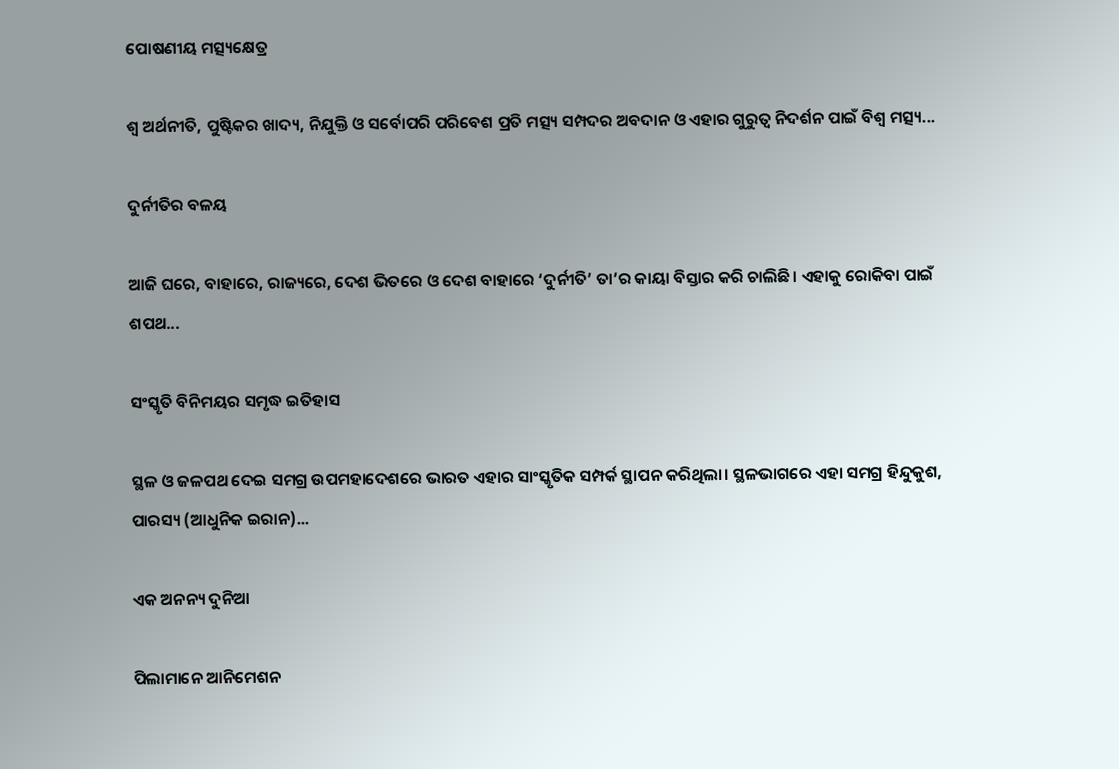ପୋଷଣୀୟ ମତ୍ସ୍ୟକ୍ଷେତ୍ର

ଶ୍ୱ ଅର୍ଥନୀତି, ପୁଷ୍ଟିକର ଖାଦ୍ୟ, ନିଯୁକ୍ତି ଓ ସର୍ବୋପରି ପରିବେଶ ପ୍ରତି ମତ୍ସ୍ୟ ସମ୍ପଦର ଅବଦାନ ଓ ଏହାର ଗୁରୁତ୍ୱ ନିଦର୍ଶନ ପାଇଁ ବିଶ୍ୱ ମତ୍ସ୍ୟ...

ଦୁର୍ନୀତିର ବଳୟ

ଆଜି ଘରେ, ବାହାରେ, ରାଜ୍ୟରେ, ଦେଶ ଭିତରେ ଓ ଦେଶ ବାହାରେ ‘ଦୁର୍ନୀତି’ ତା’ର କାୟା ବିସ୍ତାର କରି ଚାଲିଛି। ଏହାକୁ ରୋକିବା ପାଇଁ ଶପଥ...

ସଂସ୍କୃତି ବିନିମୟର ସମୃଦ୍ଧ ଇତିହାସ

ସ୍ଥଳ ଓ ଜଳପଥ ଦେଇ ସମଗ୍ର ଉପମହାଦେଶରେ ଭାରତ ଏହାର ସାଂସ୍କୃତିକ ସମ୍ପର୍କ ସ୍ଥାପନ କରିଥିଲା। ସ୍ଥଳଭାଗରେ ଏହା ସମଗ୍ର ହିନ୍ଦୁକୁଶ, ପାରସ୍ୟ (ଆଧୁନିକ ଇରାନ)...

ଏକ ଅନନ୍ୟ ଦୁନିଆ

ପିଲାମାନେ ଆନିମେଶନ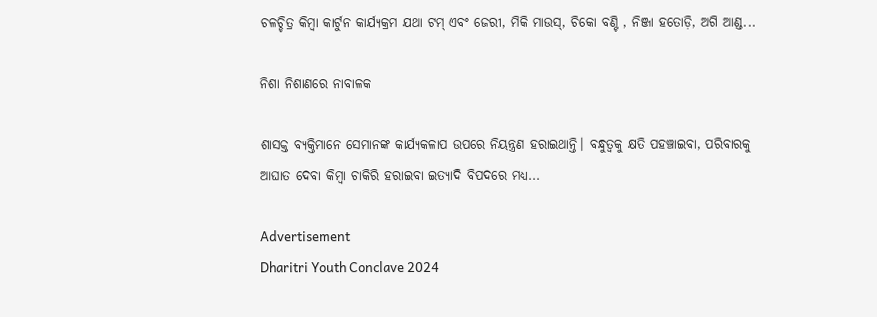ଚଳଚ୍ଚିତ୍ର କିମ୍ବା କାର୍ଟୁନ କାର୍ଯ୍ୟକ୍ରମ ଯଥା ଟମ୍‌ ଏବଂ ଜେରୀ, ମିକି ମାଉସ୍‌, ଚିକୋ ବଣ୍ଟି , ନିଞ୍ଜା ହତୋଡ଼ି, ଅଗି ଆଣ୍ଡ...

ନିଶା ନିଶାଣରେ ନାବାଳକ

ଶାସକ୍ତ ବ୍ୟକ୍ତିମାନେ ସେମାନଙ୍କ କାର୍ଯ୍ୟକଳାପ ଉପରେ ନିୟନ୍ତ୍ରଣ ହରାଇଥାନ୍ତି। ବନ୍ଧୁତ୍ୱକୁ କ୍ଷତି ପହଞ୍ଚାଇବା, ପରିବାରକୁ ଆଘାତ ଦେବା କିମ୍ବା ଚାକିରି ହରାଇବା ଇତ୍ୟାଦି ବିପଦରେ ମଧ୍ୟ...

Advertisement
Dharitri Youth Conclave 2024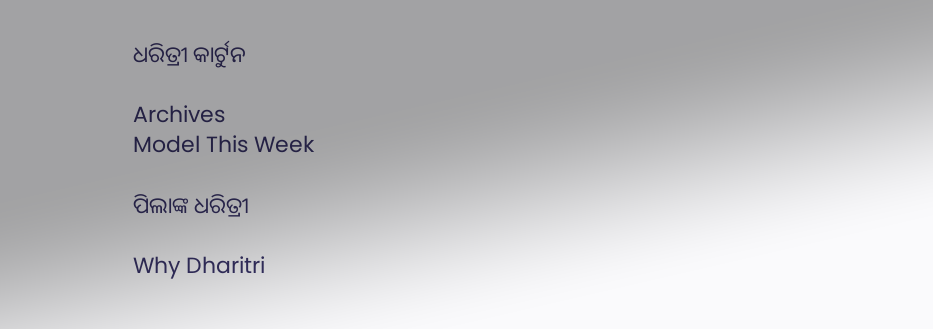ଧରିତ୍ରୀ କାର୍ଟୁନ

Archives
Model This Week

ପିଲାଙ୍କ ଧରିତ୍ରୀ

Why Dharitri